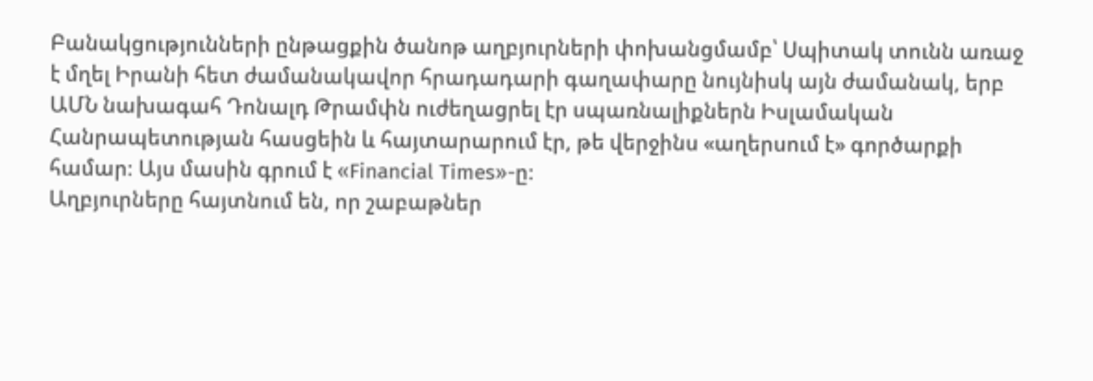Բանակցությունների ընթացքին ծանոթ աղբյուրների փոխանցմամբ՝ Սպիտակ տունն առաջ է մղել Իրանի հետ ժամանակավոր հրադադարի գաղափարը նույնիսկ այն ժամանակ, երբ ԱՄՆ նախագահ Դոնալդ Թրամփն ուժեղացրել էր սպառնալիքներն Իսլամական Հանրապետության հասցեին և հայտարարում էր, թե վերջինս «աղերսում է» գործարքի համար։ Այս մասին գրում է «Financial Times»-ը։
Աղբյուրները հայտնում են, որ շաբաթներ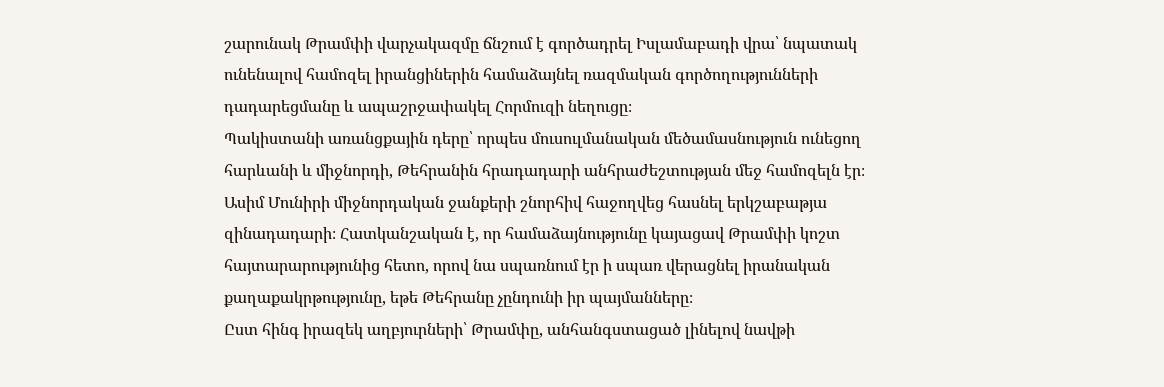շարունակ Թրամփի վարչակազմը ճնշում է գործադրել Իսլամաբադի վրա՝ նպատակ ունենալով համոզել իրանցիներին համաձայնել ռազմական գործողությունների դադարեցմանը և ապաշրջափակել Հորմուզի նեղուցը։
Պակիստանի առանցքային դերը՝ որպես մուսուլմանական մեծամասնություն ունեցող հարևանի և միջնորդի, Թեհրանին հրադադարի անհրաժեշտության մեջ համոզելն էր։
Ասիմ Մունիրի միջնորդական ջանքերի շնորհիվ հաջողվեց հասնել երկշաբաթյա զինադադարի։ Հատկանշական է, որ համաձայնությունը կայացավ Թրամփի կոշտ հայտարարությունից հետո, որով նա սպառնում էր ի սպառ վերացնել իրանական քաղաքակրթությունը, եթե Թեհրանը չընդունի իր պայմանները։
Ըստ հինգ իրազեկ աղբյուրների՝ Թրամփը, անհանգստացած լինելով նավթի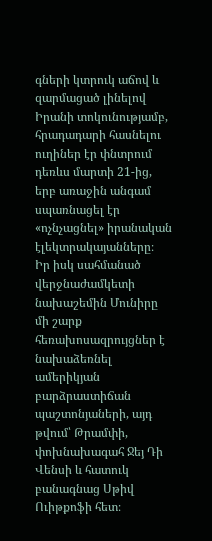գների կտրուկ աճով և զարմացած լինելով Իրանի տոկունությամբ, հրադադարի հասնելու ուղիներ էր փնտրում դեռևս մարտի 21-ից, երբ առաջին անգամ սպառնացել էր «ոչնչացնել» իրանական էլեկտրակայանները։
Իր իսկ սահմանած վերջնաժամկետի նախաշեմին Մունիրը մի շարք հեռախոսազրույցներ է նախաձեռնել ամերիկյան բարձրաստիճան պաշտոնյաների, այդ թվում՝ Թրամփի, փոխնախագահ Ջեյ Դի Վենսի և հատուկ բանագնաց Սթիվ Ուիթքոֆի հետ։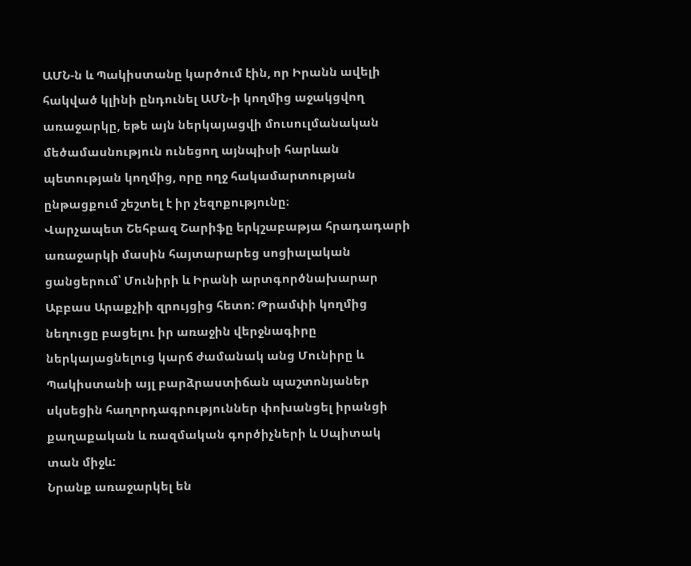ԱՄՆ-ն և Պակիստանը կարծում էին, որ Իրանն ավելի հակված կլինի ընդունել ԱՄՆ-ի կողմից աջակցվող առաջարկը, եթե այն ներկայացվի մուսուլմանական մեծամասնություն ունեցող այնպիսի հարևան պետության կողմից, որը ողջ հակամարտության ընթացքում շեշտել է իր չեզոքությունը։
Վարչապետ Շեհբազ Շարիֆը երկշաբաթյա հրադադարի առաջարկի մասին հայտարարեց սոցիալական ցանցերում՝ Մունիրի և Իրանի արտգործնախարար Աբբաս Արաքչիի զրույցից հետո: Թրամփի կողմից նեղուցը բացելու իր առաջին վերջնագիրը ներկայացնելուց կարճ ժամանակ անց Մունիրը և Պակիստանի այլ բարձրաստիճան պաշտոնյաներ սկսեցին հաղորդագրություններ փոխանցել իրանցի քաղաքական և ռազմական գործիչների և Սպիտակ տան միջև:
Նրանք առաջարկել են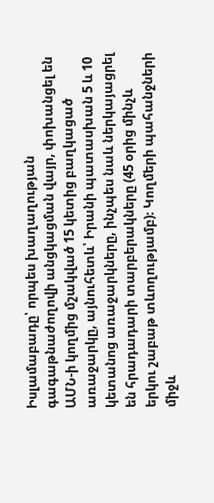Իսլամաբադը՝ որպես խաղաղության գագաթնաժողովի անցկացման վայր, փոխանցել են ԱՄՆ-ի կողմից մշակված 15 կետից բաղկացած առաջարկը, այնուհետև՝ Իրանի պատասխան 5 և 10 կետանոց առաջարկները, ինչպես նաև ներկայացրել են հրադադարի տարբերակները (45 օրից մինչև երկու շաբաթ տևողությամբ)։ Կողմերի պահանջների միջև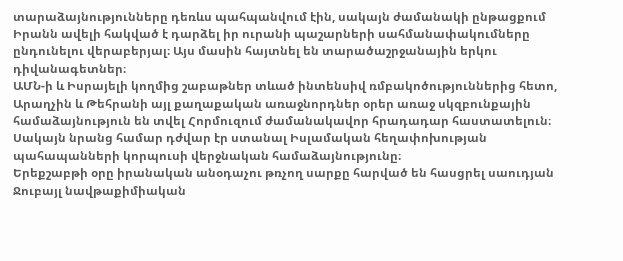տարաձայնությունները դեռևս պահպանվում էին, սակայն ժամանակի ընթացքում Իրանն ավելի հակված է դարձել իր ուրանի պաշարների սահմանափակումները ընդունելու վերաբերյալ։ Այս մասին հայտնել են տարածաշրջանային երկու դիվանագետներ։
ԱՄՆ-ի և Իսրայելի կողմից շաբաթներ տևած ինտենսիվ ռմբակոծություններից հետո, Արաղչին և Թեհրանի այլ քաղաքական առաջնորդներ օրեր առաջ սկզբունքային համաձայնություն են տվել Հորմուզում ժամանակավոր հրադադար հաստատելուն։ Սակայն նրանց համար դժվար էր ստանալ Իսլամական հեղափոխության պահապանների կորպուսի վերջնական համաձայնությունը։
Երեքշաբթի օրը իրանական անօդաչու թռչող սարքը հարված են հասցրել սաուդյան Ջուբայլ նավթաքիմիական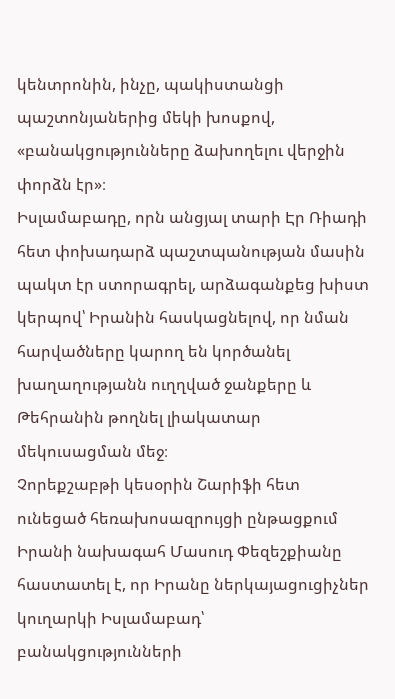կենտրոնին, ինչը, պակիստանցի պաշտոնյաներից մեկի խոսքով, «բանակցությունները ձախողելու վերջին փորձն էր»։
Իսլամաբադը, որն անցյալ տարի Էր Ռիադի հետ փոխադարձ պաշտպանության մասին պակտ էր ստորագրել, արձագանքեց խիստ կերպով՝ Իրանին հասկացնելով, որ նման հարվածները կարող են կործանել խաղաղությանն ուղղված ջանքերը և Թեհրանին թողնել լիակատար մեկուսացման մեջ։
Չորեքշաբթի կեսօրին Շարիֆի հետ ունեցած հեռախոսազրույցի ընթացքում Իրանի նախագահ Մասուդ Փեզեշքիանը հաստատել է, որ Իրանը ներկայացուցիչներ կուղարկի Իսլամաբադ՝ բանակցությունների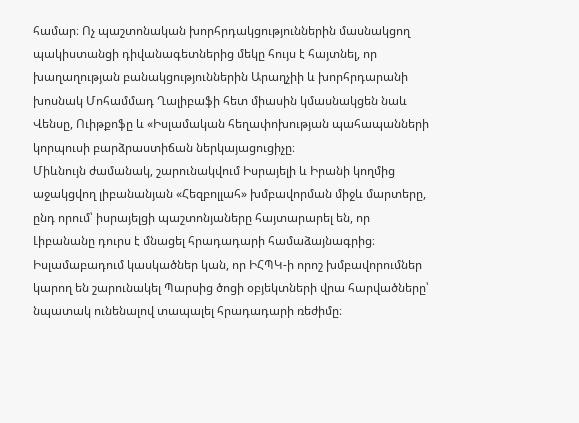համար։ Ոչ պաշտոնական խորհրդակցություններին մասնակցող պակիստանցի դիվանագետներից մեկը հույս է հայտնել, որ խաղաղության բանակցություններին Արաղչիի և խորհրդարանի խոսնակ Մոհամմադ Ղալիբաֆի հետ միասին կմասնակցեն նաև Վենսը, Ուիթքոֆը և «Իսլամական հեղափոխության պահապանների կորպուսի բարձրաստիճան ներկայացուցիչը։
Միևնույն ժամանակ, շարունակվում Իսրայելի և Իրանի կողմից աջակցվող լիբանանյան «Հեզբոլլահ» խմբավորման միջև մարտերը, ընդ որում՝ իսրայելցի պաշտոնյաները հայտարարել են, որ Լիբանանը դուրս է մնացել հրադադարի համաձայնագրից։ Իսլամաբադում կասկածներ կան, որ ԻՀՊԿ-ի որոշ խմբավորումներ կարող են շարունակել Պարսից ծոցի օբյեկտների վրա հարվածները՝ նպատակ ունենալով տապալել հրադադարի ռեժիմը։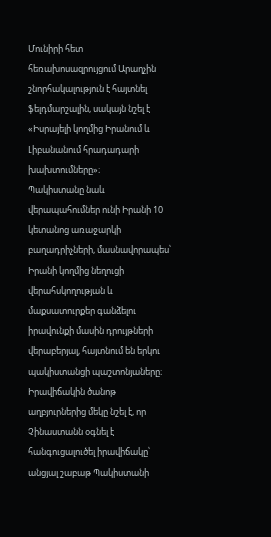Մունիրի հետ հեռախոսազրույցում Արաղչին շնորհակալություն է հայտնել ֆելդմարշալին, սակայն նշել է «Իսրայելի կողմից Իրանում և Լիբանանում հրադադարի խախտումները»։
Պակիստանը նաև վերապահումներ ունի Իրանի 10 կետանոց առաջարկի բաղադրիչների, մասնավորապես՝ Իրանի կողմից նեղուցի վերահսկողության և մաքսատուրքեր գանձելու իրավունքի մասին դրույթների վերաբերյալ, հայտնում են երկու պակիստանցի պաշտոնյաները։
Իրավիճակին ծանոթ աղբյուրներից մեկը նշել է, որ Չինաստանն օգնել է հանգուցալուծել իրավիճակը՝ անցյալ շաբաթ Պակիստանի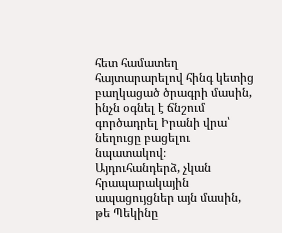հետ համատեղ հայտարարելով հինգ կետից բաղկացած ծրագրի մասին, ինչն օգնել է ճնշում գործադրել Իրանի վրա՝ նեղուցը բացելու նպատակով։
Այդուհանդերձ, չկան հրապարակային ապացույցներ այն մասին, թե Պեկինը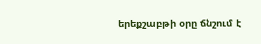երեքշաբթի օրը ճնշում է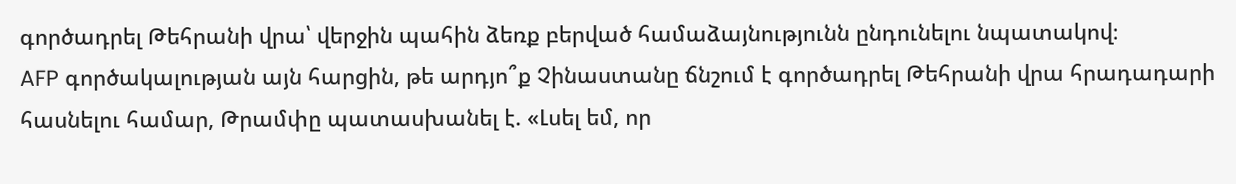գործադրել Թեհրանի վրա՝ վերջին պահին ձեռք բերված համաձայնությունն ընդունելու նպատակով։
AFP գործակալության այն հարցին, թե արդյո՞ք Չինաստանը ճնշում է գործադրել Թեհրանի վրա հրադադարի հասնելու համար, Թրամփը պատասխանել է. «Լսել եմ, որ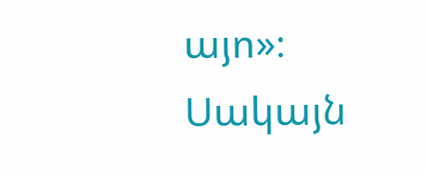այո»։ Սակայն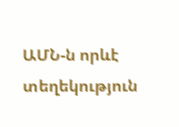ԱՄՆ-ն որևէ տեղեկություն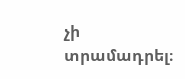չի տրամադրել։